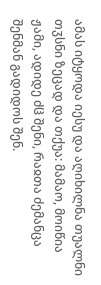ამას იტყოდა იესუ და აღიხილნა თუალნი თჳსნი ზეცად და თქუა: მამაო, მოიწია ჟამი, ადიდე ძჱ შენი, რაჲთა ძემანცა შენმან გადიდოს შენ.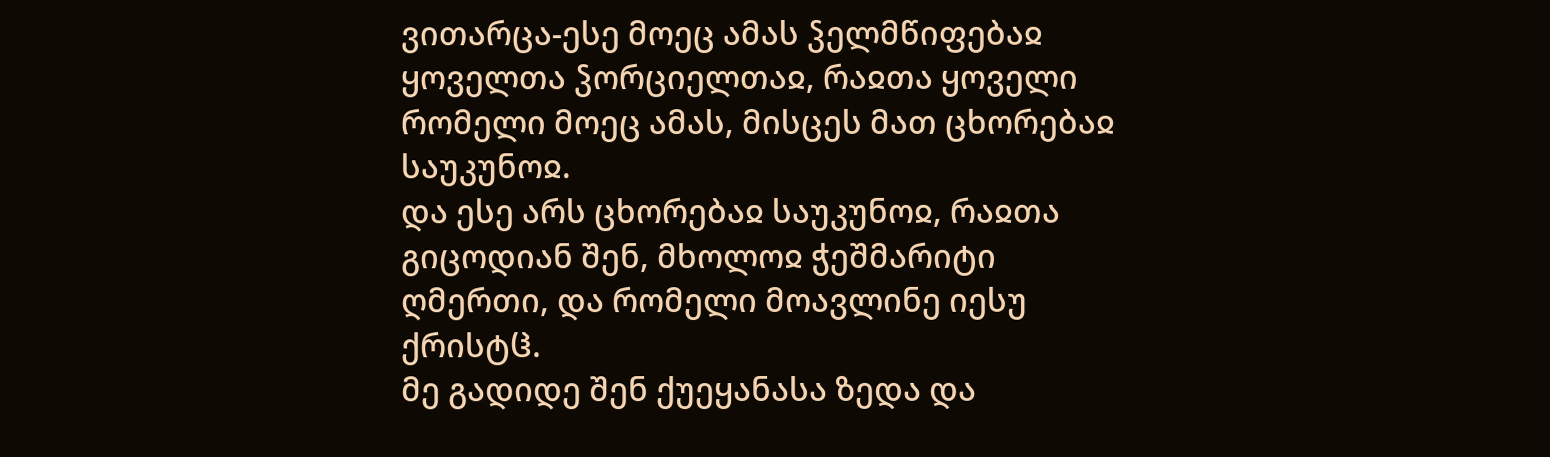ვითარცა-ესე მოეც ამას ჴელმწიფებაჲ ყოველთა ჴორციელთაჲ, რაჲთა ყოველი რომელი მოეც ამას, მისცეს მათ ცხორებაჲ საუკუნოჲ.
და ესე არს ცხორებაჲ საუკუნოჲ, რაჲთა გიცოდიან შენ, მხოლოჲ ჭეშმარიტი ღმერთი, და რომელი მოავლინე იესუ ქრისტჱ.
მე გადიდე შენ ქუეყანასა ზედა და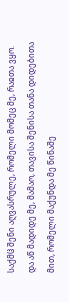საქმჱ შენი აღვასრულე, რომელი მომეც მე, რაჲთა ვყო.
და აწ მადიდე მე, მამაო, თავისა შენისა თანა დიდებითა მით, რომელი მაქუნდა მე წინაშე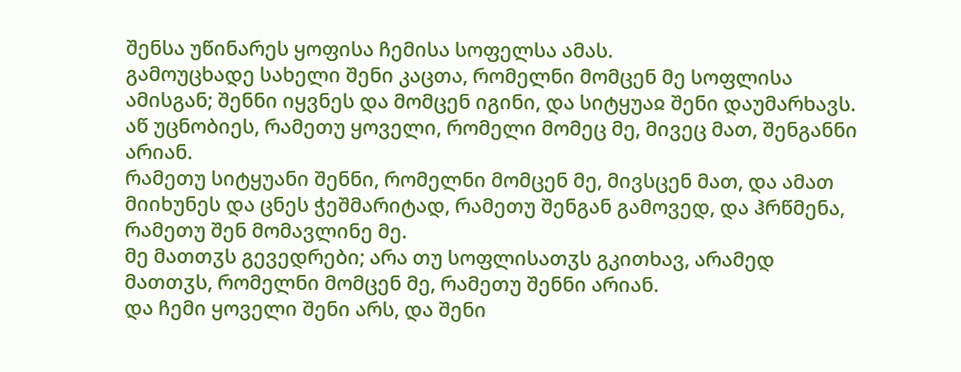შენსა უწინარეს ყოფისა ჩემისა სოფელსა ამას.
გამოუცხადე სახელი შენი კაცთა, რომელნი მომცენ მე სოფლისა ამისგან; შენნი იყვნეს და მომცენ იგინი, და სიტყუაჲ შენი დაუმარხავს.
აწ უცნობიეს, რამეთუ ყოველი, რომელი მომეც მე, მივეც მათ, შენგანნი არიან.
რამეთუ სიტყუანი შენნი, რომელნი მომცენ მე, მივსცენ მათ, და ამათ მიიხუნეს და ცნეს ჭეშმარიტად, რამეთუ შენგან გამოვედ, და ჰრწმენა, რამეთუ შენ მომავლინე მე.
მე მათთჳს გევედრები; არა თუ სოფლისათჳს გკითხავ, არამედ მათთჳს, რომელნი მომცენ მე, რამეთუ შენნი არიან.
და ჩემი ყოველი შენი არს, და შენი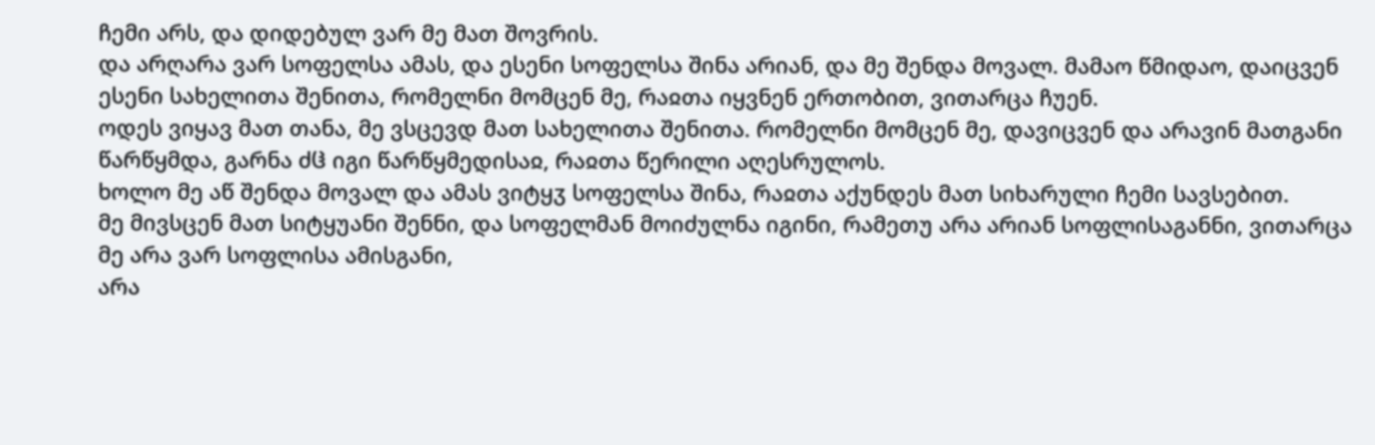ჩემი არს, და დიდებულ ვარ მე მათ შოვრის.
და არღარა ვარ სოფელსა ამას, და ესენი სოფელსა შინა არიან, და მე შენდა მოვალ. მამაო წმიდაო, დაიცვენ ესენი სახელითა შენითა, რომელნი მომცენ მე, რაჲთა იყვნენ ერთობით, ვითარცა ჩუენ.
ოდეს ვიყავ მათ თანა, მე ვსცევდ მათ სახელითა შენითა. რომელნი მომცენ მე, დავიცვენ და არავინ მათგანი წარწყმდა, გარნა ძჱ იგი წარწყმედისაჲ, რაჲთა წერილი აღესრულოს.
ხოლო მე აწ შენდა მოვალ და ამას ვიტყჳ სოფელსა შინა, რაჲთა აქუნდეს მათ სიხარული ჩემი სავსებით.
მე მივსცენ მათ სიტყუანი შენნი, და სოფელმან მოიძულნა იგინი, რამეთუ არა არიან სოფლისაგანნი, ვითარცა მე არა ვარ სოფლისა ამისგანი,
არა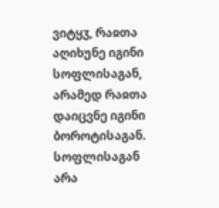ვიტყჳ, რაჲთა აღიხუნე იგინი სოფლისაგან, არამედ რაჲთა დაიცვნე იგინი ბოროტისაგან.
სოფლისაგან არა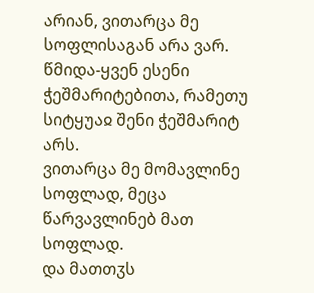არიან, ვითარცა მე სოფლისაგან არა ვარ.
წმიდა-ყვენ ესენი ჭეშმარიტებითა, რამეთუ სიტყუაჲ შენი ჭეშმარიტ არს.
ვითარცა მე მომავლინე სოფლად, მეცა წარვავლინებ მათ სოფლად.
და მათთჳს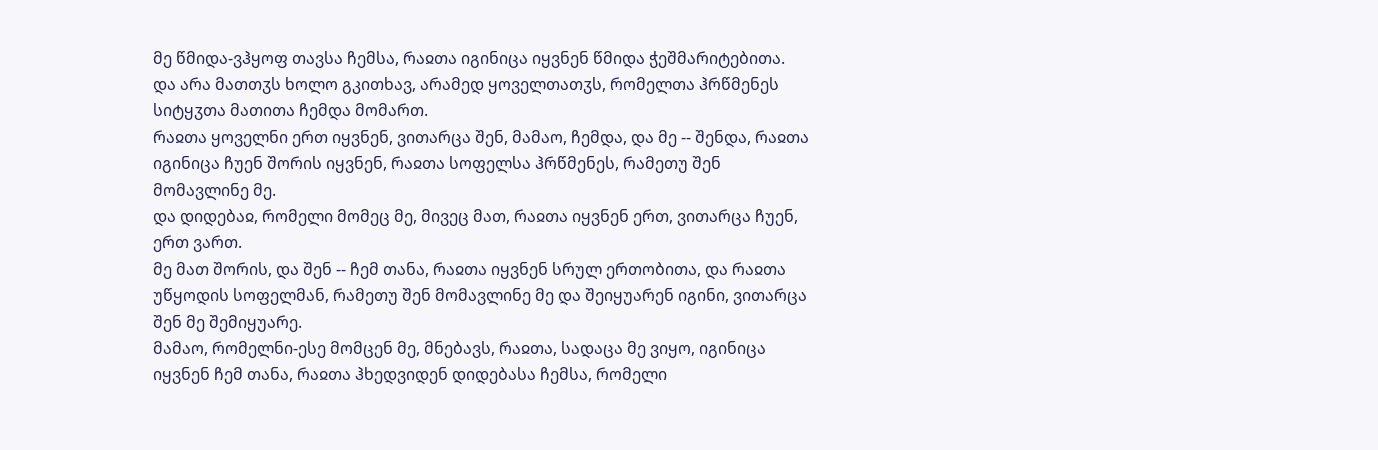მე წმიდა-ვჰყოფ თავსა ჩემსა, რაჲთა იგინიცა იყვნენ წმიდა ჭეშმარიტებითა.
და არა მათთჳს ხოლო გკითხავ, არამედ ყოველთათჳს, რომელთა ჰრწმენეს სიტყჳთა მათითა ჩემდა მომართ.
რაჲთა ყოველნი ერთ იყვნენ, ვითარცა შენ, მამაო, ჩემდა, და მე -- შენდა, რაჲთა იგინიცა ჩუენ შორის იყვნენ, რაჲთა სოფელსა ჰრწმენეს, რამეთუ შენ მომავლინე მე.
და დიდებაჲ, რომელი მომეც მე, მივეც მათ, რაჲთა იყვნენ ერთ, ვითარცა ჩუენ, ერთ ვართ.
მე მათ შორის, და შენ -- ჩემ თანა, რაჲთა იყვნენ სრულ ერთობითა, და რაჲთა უწყოდის სოფელმან, რამეთუ შენ მომავლინე მე და შეიყუარენ იგინი, ვითარცა შენ მე შემიყუარე.
მამაო, რომელნი-ესე მომცენ მე, მნებავს, რაჲთა, სადაცა მე ვიყო, იგინიცა იყვნენ ჩემ თანა, რაჲთა ჰხედვიდენ დიდებასა ჩემსა, რომელი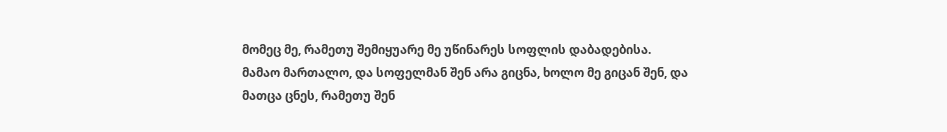მომეც მე, რამეთუ შემიყუარე მე უწინარეს სოფლის დაბადებისა.
მამაო მართალო, და სოფელმან შენ არა გიცნა, ხოლო მე გიცან შენ, და მათცა ცნეს, რამეთუ შენ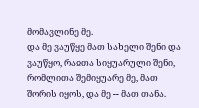მომავლინე მე.
და მე ვაუწყე მათ სახელი შენი და ვაუწყო, რაჲთა სიყუარული შენი, რომლითა შემიყუარე მე, მათ შორის იყოს, და მე -- მათ თანა.